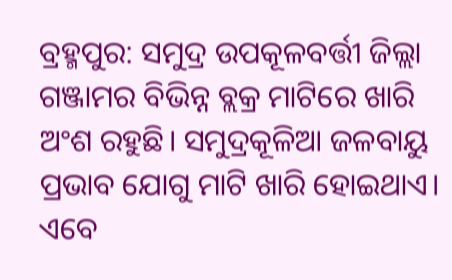ବ୍ରହ୍ମପୁର: ସମୁଦ୍ର ଉପକୂଳବର୍ତ୍ତୀ ଜିଲ୍ଲା ଗଞ୍ଜାମର ବିଭିନ୍ନ ବ୍ଲକ୍ର ମାଟିରେ ଖାରି ଅଂଶ ରହୁଛି। ସମୁଦ୍ରକୂଳିଆ ଜଳବାୟୁ ପ୍ରଭାବ ଯୋଗୁ ମାଟି ଖାରି ହୋଇଥାଏ। ଏବେ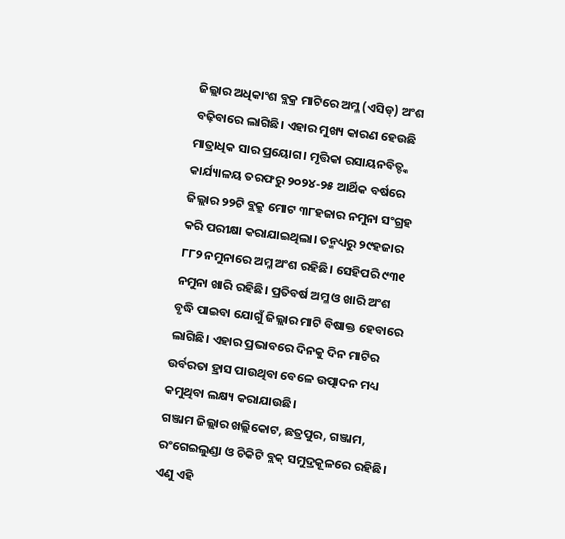ଜିଲ୍ଲାର ଅଧିକାଂଶ ବ୍ଲକ୍ର ମାଟିରେ ଅମ୍ଳ (ଏସିଡ୍) ଅଂଶ ବଢ଼ିବାରେ ଲାଗିଛି। ଏହାର ମୁଖ୍ୟ କାରଣ ହେଉଛି ମାତ୍ରାଧିକ ସାର ପ୍ରୟୋଗ। ମୃତ୍ତିକା ରସାୟନବିତ୍ଙ୍କ କାର୍ଯ୍ୟାଳୟ ତରଫରୁ ୨୦୨୪-୨୫ ଆର୍ଥିକ ବର୍ଷରେ ଜିଲ୍ଲାର ୨୨ଟି ବ୍ଲକ୍ରୁ ମୋଟ ୩୮ହଜାର ନମୁନା ସଂଗ୍ରହ କରି ପରୀକ୍ଷା କରାଯାଇଥିଲା। ତନ୍ମଧ୍ୟରୁ ୨୯ହଜାର ୮୮୨ ନମୁନାରେ ଅମ୍ଳ ଅଂଶ ରହିଛି। ସେହିପରି ୯୩୧ ନମୁନା ଖାରି ରହିଛି। ପ୍ରତିବର୍ଷ ଅମ୍ଳ ଓ ଖାରି ଅଂଶ ବୃଦ୍ଧି ପାଇବା ଯୋଗୁଁ ଜିଲ୍ଲାର ମାଟି ବିଷାକ୍ତ ହେବାରେ ଲାଗିଛି। ଏହାର ପ୍ରଭାବରେ ଦିନକୁ ଦିନ ମାଟିର ଉର୍ବରତା ହ୍ରାସ ପାଉଥିବା ବେଳେ ଉତ୍ପାଦନ ମଧ୍ୟ କମୁଥିବା ଲକ୍ଷ୍ୟ କରାଯାଉଛି।
ଗଞ୍ଜାମ ଜିଲ୍ଲାର ଖଲ୍ଲିକୋଟ, ଛତ୍ରପୁର, ଗଞ୍ଜାମ, ରଂଗେଇଲୁଣ୍ଡା ଓ ଚିକିଟି ବ୍ଲକ୍ ସମୁଦ୍ରକୂଳରେ ରହିଛି। ଏଣୁ ଏହି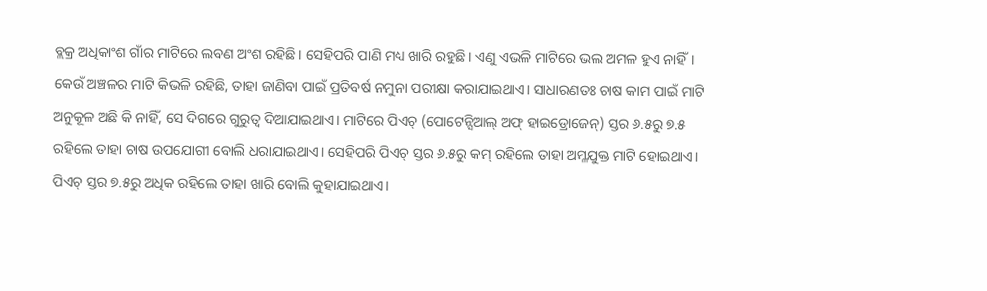ବ୍ଲକ୍ର ଅଧିକାଂଶ ଗାଁର ମାଟିରେ ଲବଣ ଅଂଶ ରହିଛି। ସେହିପରି ପାଣି ମଧ୍ୟ ଖାରି ରହୁଛି। ଏଣୁ ଏଭଳି ମାଟିରେ ଭଲ ଅମଳ ହୁଏ ନାହିଁ। କେଉଁ ଅଞ୍ଚଳର ମାଟି କିଭଳି ରହିଛି, ତାହା ଜାଣିବା ପାଇଁ ପ୍ରତିବର୍ଷ ନମୁନା ପରୀକ୍ଷା କରାଯାଇଥାଏ। ସାଧାରଣତଃ ଚାଷ କାମ ପାଇଁ ମାଟି ଅନୁକୂଳ ଅଛି କି ନାହିଁ, ସେ ଦିଗରେ ଗୁରୁତ୍ବ ଦିଆଯାଇଥାଏ। ମାଟିରେ ପିଏଚ୍ (ପୋଟେନ୍ସିଆଲ୍ ଅଫ୍ ହାଇଡ୍ରୋଜେନ୍) ସ୍ତର ୬.୫ରୁ ୭.୫ ରହିଲେ ତାହା ଚାଷ ଉପଯୋଗୀ ବୋଲି ଧରାଯାଇଥାଏ। ସେହିପରି ପିଏଚ୍ ସ୍ତର ୬.୫ରୁ କମ୍ ରହିଲେ ତାହା ଅମ୍ଳଯୁକ୍ତ ମାଟି ହୋଇଥାଏ। ପିଏଚ୍ ସ୍ତର ୭.୫ରୁ ଅଧିକ ରହିଲେ ତାହା ଖାରି ବୋଲି କୁହାଯାଇଥାଏ।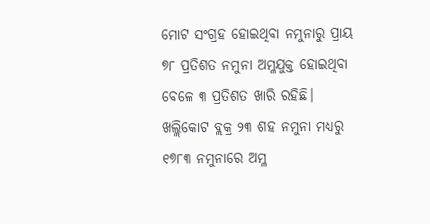ମୋଟ ସଂଗ୍ରହ ହୋଇଥିବା ନମୁନାରୁ ପ୍ରାୟ ୭୮ ପ୍ରତିଶତ ନମୁନା ଅମ୍ଳଯୁକ୍ତ ହୋଇଥିବା ବେଳେ ୩ ପ୍ରତିଶତ ଖାରି ରହିଛି।
ଖଲ୍ଲିକୋଟ ବ୍ଲକ୍ର ୨୩ ଶହ ନମୁନା ମଧ୍ୟରୁ ୧୭୮୩ ନମୁନାରେ ଅମ୍ଳ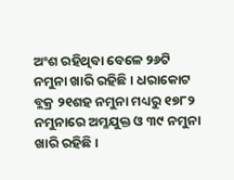ଅଂଶ ରହିଥିବା ବେଳେ ୨୬ଟି ନମୁନା ଖାରି ରହିଛି। ଧରାକୋଟ ବ୍ଲକ୍ର ୨୧ଶହ ନମୁନା ମଧ୍ୟରୁ ୧୭୮୨ ନମୁନାରେ ଅମ୍ଳଯୁକ୍ତ ଓ ୩୯ ନମୁନା ଖାରି ରହିଛି।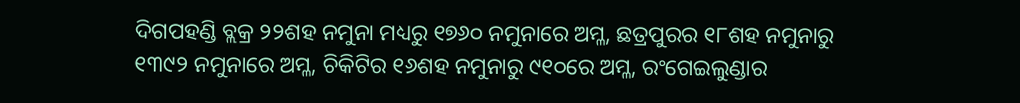ଦିଗପହଣ୍ଡି ବ୍ଲକ୍ର ୨୨ଶହ ନମୁନା ମଧ୍ୟରୁ ୧୭୬୦ ନମୁନାରେ ଅମ୍ଳ, ଛତ୍ରପୁରର ୧୮ଶହ ନମୁନାରୁ ୧୩୯୨ ନମୁନାରେ ଅମ୍ଳ, ଚିକିଟିର ୧୬ଶହ ନମୁନାରୁ ୯୧୦ରେ ଅମ୍ଳ, ରଂଗେଇଲୁଣ୍ଡାର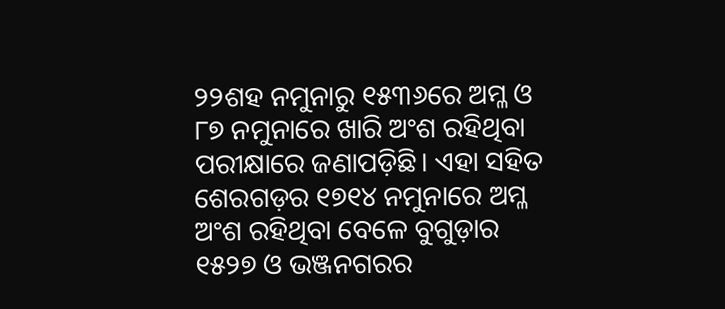୨୨ଶହ ନମୁନାରୁ ୧୫୩୬ରେ ଅମ୍ଳ ଓ ୮୭ ନମୁନାରେ ଖାରି ଅଂଶ ରହିଥିବା ପରୀକ୍ଷାରେ ଜଣାପଡ଼ିଛି। ଏହା ସହିତ ଶେରଗଡ଼ର ୧୭୧୪ ନମୁନାରେ ଅମ୍ଳ ଅଂଶ ରହିଥିବା ବେଳେ ବୁଗୁଡ଼ାର ୧୫୨୭ ଓ ଭଞ୍ଜନଗରର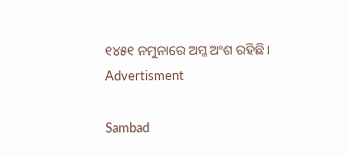୧୪୫୧ ନମୁନାରେ ଅମ୍ଳ ଅଂଶ ରହିଛି।
Advertisment

Sambad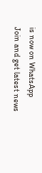is now on WhatsApp
Join and get latest news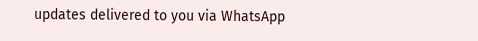updates delivered to you via WhatsApp